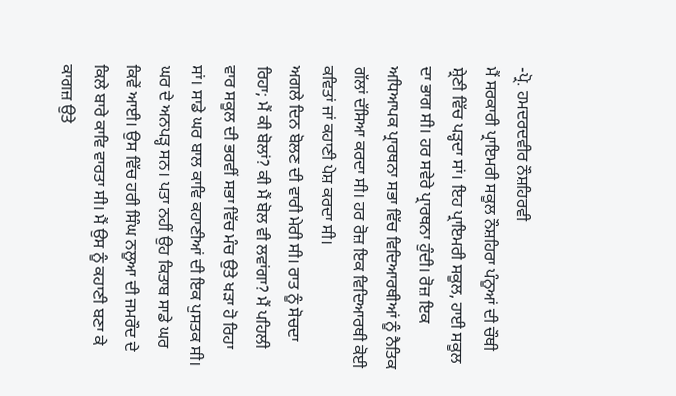-ਪ੍ਰੋ. ਹਮਦਰਦਵੀਰ ਨੌਸ਼ਹਿਰਵੀ
ਮੈਂ ਸਰਕਾਰੀ ਪ੍ਰਾਇਮਰੀ ਸਕੂਲ ਨੌਸ਼ਹਿਰਾ ਪੰਨੂਆਂ ਦੀ ਚੌਥੀ ਸ਼੍ਰੇਣੀ ਵਿੱਚ ਪੜ੍ਹਦਾ ਸਾਂ। ਇਹ ਪ੍ਰਾਇਮਰੀ ਸਕੂਲ, ਹਾਈ ਸਕੂਲ ਦਾ ਭਾਗ ਸੀ। ਹਰ ਸਵੇਰੇ ਪ੍ਰਾਰਥਨਾ ਹੁੰਦੀ। ਰੋਜ਼ ਇਕ ਅਧਿਆਪਕ ਪ੍ਰਾਰਥਨਾ ਸਭਾ ਵਿੱਚ ਵਿਦਿਆਰਥੀਆਂ ਨੂੰ ਨੈਤਿਕ ਗੱਲਾਂ ਦੱਸਿਆ ਕਰਦਾ ਸੀ। ਹਰ ਰੋਜ਼ ਇਕ ਵਿਦਿਆਰਥੀ ਕੋਈ ਕਵਿਤਾਂ ਜਾਂ ਕਹਾਣੀ ਪੇਸ਼ ਕਰਦਾ ਸੀ।
ਅਗਲੇ ਦਿਨ ਬੋਲਣ ਦੀ ਵਾਰੀ ਮੇਰੀ ਸੀ। ਰਾਤ ਨੂੰ ਸੋਚਦਾ ਰਿਹਾ; ਮੈਂ ਕੀ ਬੋਲਾਂ? ਕੀ ਮੈਂ ਬੋਲ ਵੀ ਲਵਾਂਗਾ? ਮੈਂ ਪਹਿਲੀ ਵਾਰ ਸਕੂਲ ਦੀ ਭਰਵੀਂ ਸਭਾ ਵਿੱਚ ਮੰਚ ਉਤੇ ਖੜਾ ਹੋ ਰਿਹਾ ਸਾਂ। ਸਾਡੇ ਘਰ ਬਾਲ ਕਾਵਿ ਕਹਾਣੀਆਂ ਦੀ ਇਕ ਪੁਸਤਕ ਸੀ। ਘਰ ਦੇ ਅਨਪੜ੍ਹ ਸਨ। ਪਤਾ ਨਹੀਂ ਉਹ ਕਿਤਾਬ ਸਾਡੇ ਘਰ ਕਿਵੇਂ ਆਈ। ਉਸ ਵਿੱਚ ਹਰੀ ਸਿੰਘ ਨਲੂਆ ਦੀ ਜਮਰੌਦ ਦੇ ਕਿਲੇ ਬਾਰੇ ਕਾਵਿ ਵਾਰਤਾ ਸੀ। ਮੈਂ ਉਸ ਨੂੰ ਕਹਾਣੀ ਬਣਾ ਕੇ ਕਾਗਜ਼ ਉਤੇ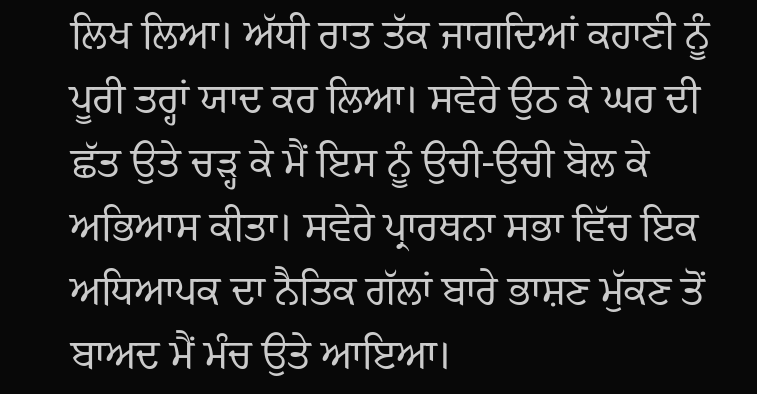ਲਿਖ ਲਿਆ। ਅੱਧੀ ਰਾਤ ਤੱਕ ਜਾਗਦਿਆਂ ਕਹਾਣੀ ਨੂੰ ਪੂਰੀ ਤਰ੍ਹਾਂ ਯਾਦ ਕਰ ਲਿਆ। ਸਵੇਰੇ ਉਠ ਕੇ ਘਰ ਦੀ ਛੱਤ ਉਤੇ ਚੜ੍ਹ ਕੇ ਮੈਂ ਇਸ ਨੂੰ ਉਚੀ-ਉਚੀ ਬੋਲ ਕੇ ਅਭਿਆਸ ਕੀਤਾ। ਸਵੇਰੇ ਪ੍ਰਾਰਥਨਾ ਸਭਾ ਵਿੱਚ ਇਕ ਅਧਿਆਪਕ ਦਾ ਨੈਤਿਕ ਗੱਲਾਂ ਬਾਰੇ ਭਾਸ਼ਣ ਮੁੱਕਣ ਤੋਂ ਬਾਅਦ ਮੈਂ ਮੰਚ ਉਤੇ ਆਇਆ।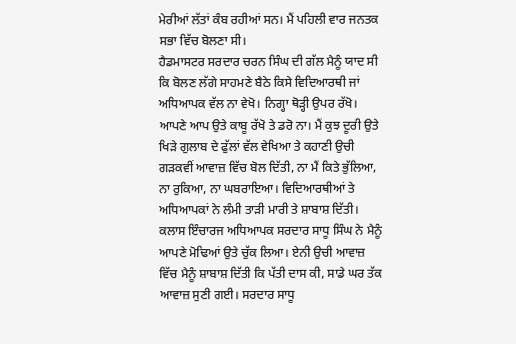ਮੇਰੀਆਂ ਲੱਤਾਂ ਕੰਬ ਰਹੀਆਂ ਸਨ। ਮੈਂ ਪਹਿਲੀ ਵਾਰ ਜਨਤਕ ਸਭਾ ਵਿੱਚ ਬੋਲਣਾ ਸੀ।
ਹੈਡਮਾਸਟਰ ਸਰਦਾਰ ਚਰਨ ਸਿੰਘ ਦੀ ਗੱਲ ਮੈਨੂੰ ਯਾਦ ਸੀ ਕਿ ਬੋਲਣ ਲੱਗੇ ਸਾਹਮਣੇ ਬੈਠੇ ਕਿਸੇ ਵਿਦਿਆਰਥੀ ਜਾਂ ਅਧਿਆਪਕ ਵੱਲ ਨਾ ਵੇਖੋ। ਨਿਗ੍ਹਾ ਥੋੜ੍ਹੀ ਉਪਰ ਰੱਖੋ। ਆਪਣੇ ਆਪ ਉਤੇ ਕਾਬੂ ਰੱਖੋ ਤੇ ਡਰੋ ਨਾ। ਮੈਂ ਕੁਝ ਦੂਰੀ ਉਤੇ ਖਿੜੇ ਗੁਲਾਬ ਦੇ ਫੁੱਲਾਂ ਵੱਲ ਵੇਖਿਆ ਤੇ ਕਹਾਣੀ ਉਚੀ ਗੜਕਵੀਂ ਆਵਾਜ਼ ਵਿੱਚ ਬੋਲ ਦਿੱਤੀ, ਨਾ ਮੈਂ ਕਿਤੇ ਭੁੱਲਿਆ, ਨਾ ਰੁਕਿਆ, ਨਾ ਘਬਰਾਇਆ। ਵਿਦਿਆਰਥੀਆਂ ਤੇ ਅਧਿਆਪਕਾਂ ਨੇ ਲੰਮੀ ਤਾੜੀ ਮਾਰੀ ਤੇ ਸ਼ਾਬਾਸ਼ ਦਿੱਤੀ। ਕਲਾਸ ਇੰਚਾਰਜ ਅਧਿਆਪਕ ਸਰਦਾਰ ਸਾਧੂ ਸਿੰਘ ਨੇ ਮੈਨੂੰ ਆਪਣੇ ਮੋਢਿਆਂ ਉਤੇ ਚੁੱਕ ਲਿਆ। ਏਨੀ ਉਚੀ ਆਵਾਜ਼ ਵਿੱਚ ਮੈਨੂੰ ਸ਼ਾਬਾਸ਼ ਦਿੱਤੀ ਕਿ ਪੱਤੀ ਦਾਸ ਕੀ, ਸਾਡੇ ਘਰ ਤੱਕ ਆਵਾਜ਼ ਸੁਣੀ ਗਈ। ਸਰਦਾਰ ਸਾਧੂ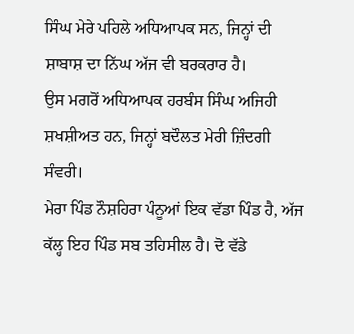ਸਿੰਘ ਮੇਰੇ ਪਹਿਲੇ ਅਧਿਆਪਕ ਸਨ, ਜਿਨ੍ਹਾਂ ਦੀ ਸ਼ਾਬਾਸ਼ ਦਾ ਨਿੱਘ ਅੱਜ ਵੀ ਬਰਕਰਾਰ ਹੈ।
ਉਸ ਮਗਰੋਂ ਅਧਿਆਪਕ ਹਰਬੰਸ ਸਿੰਘ ਅਜਿਹੀ ਸ਼ਖਸ਼ੀਅਤ ਹਨ, ਜਿਨ੍ਹਾਂ ਬਦੌਲਤ ਮੇਰੀ ਜ਼ਿੰਦਗੀ ਸੰਵਰੀ।
ਮੇਰਾ ਪਿੰਡ ਨੌਸ਼ਹਿਰਾ ਪੰਨੂਆਂ ਇਕ ਵੱਡਾ ਪਿੰਡ ਹੈ, ਅੱਜ ਕੱਲ੍ਹ ਇਹ ਪਿੰਡ ਸਬ ਤਹਿਸੀਲ ਹੈ। ਦੋ ਵੱਡੇ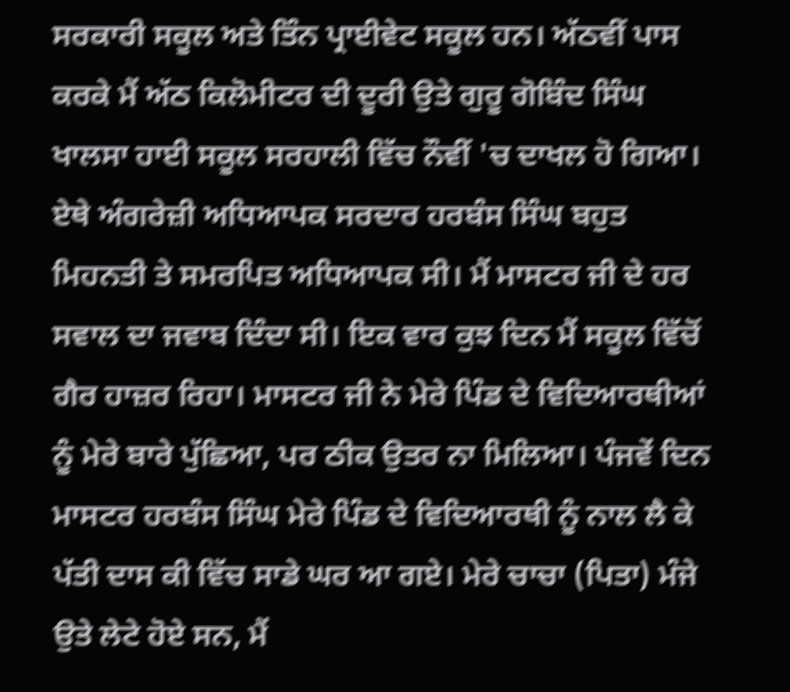ਸਰਕਾਰੀ ਸਕੂਲ ਅਤੇ ਤਿੰਨ ਪ੍ਰਾਈਵੇਟ ਸਕੂਲ ਹਨ। ਅੱਠਵੀਂ ਪਾਸ ਕਰਕੇ ਮੈਂ ਅੱਠ ਕਿਲੋਮੀਟਰ ਦੀ ਦੂਰੀ ਉਤੇ ਗੁਰੂ ਗੋਬਿੰਦ ਸਿੰਘ ਖਾਲਸਾ ਹਾਈ ਸਕੂਲ ਸਰਹਾਲੀ ਵਿੱਚ ਨੌਵੀਂ 'ਚ ਦਾਖਲ ਹੋ ਗਿਆ। ਏਥੇ ਅੰਗਰੇਜ਼ੀ ਅਧਿਆਪਕ ਸਰਦਾਰ ਹਰਬੰਸ ਸਿੰਘ ਬਹੁਤ ਮਿਹਨਤੀ ਤੇ ਸਮਰਪਿਤ ਅਧਿਆਪਕ ਸੀ। ਮੈਂ ਮਾਸਟਰ ਜੀ ਦੇ ਹਰ ਸਵਾਲ ਦਾ ਜਵਾਬ ਦਿੰਦਾ ਸੀ। ਇਕ ਵਾਰ ਕੁਝ ਦਿਨ ਮੈਂ ਸਕੂਲ ਵਿੱਚੋਂ ਗੈਰ ਹਾਜ਼ਰ ਰਿਹਾ। ਮਾਸਟਰ ਜੀ ਨੇ ਮੇਰੇ ਪਿੰਡ ਦੇ ਵਿਦਿਆਰਥੀਆਂ ਨੂੰ ਮੇਰੇ ਬਾਰੇ ਪੁੱਛਿਆ, ਪਰ ਠੀਕ ਉਤਰ ਨਾ ਮਿਲਿਆ। ਪੰਜਵੇਂ ਦਿਨ ਮਾਸਟਰ ਹਰਬੰਸ ਸਿੰਘ ਮੇਰੇ ਪਿੰਡ ਦੇ ਵਿਦਿਆਰਥੀ ਨੂੰ ਨਾਲ ਲੈ ਕੇ ਪੱਤੀ ਦਾਸ ਕੀ ਵਿੱਚ ਸਾਡੇ ਘਰ ਆ ਗਏ। ਮੇਰੇ ਚਾਚਾ (ਪਿਤਾ) ਮੰਜੇ ਉਤੇ ਲੇਟੇ ਹੋਏ ਸਨ, ਮੈਂ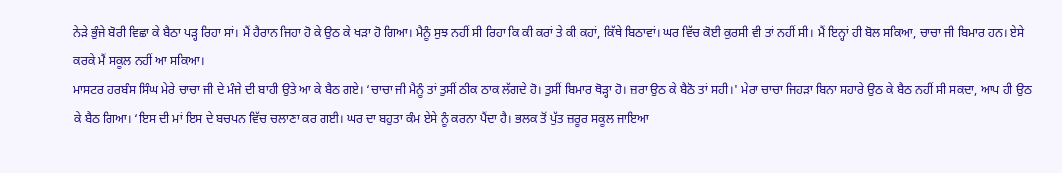ਨੇੜੇ ਭੁੰਜੇ ਬੋਰੀ ਵਿਛਾ ਕੇ ਬੈਠਾ ਪੜ੍ਹ ਰਿਹਾ ਸਾਂ। ਮੈਂ ਹੈਰਾਨ ਜਿਹਾ ਹੋ ਕੇ ਉਠ ਕੇ ਖੜਾ ਹੋ ਗਿਆ। ਮੈਨੂੰ ਸੁਝ ਨਹੀਂ ਸੀ ਰਿਹਾ ਕਿ ਕੀ ਕਰਾਂ ਤੇ ਕੀ ਕਹਾਂ, ਕਿੱਥੇ ਬਿਠਾਵਾਂ। ਘਰ ਵਿੱਚ ਕੋਈ ਕੁਰਸੀ ਵੀ ਤਾਂ ਨਹੀਂ ਸੀ। ਮੈਂ ਇਨ੍ਹਾਂ ਹੀ ਬੋਲ ਸਕਿਆ, ਚਾਚਾ ਜੀ ਬਿਮਾਰ ਹਨ। ਏਸੇ ਕਰਕੇ ਮੈਂ ਸਕੂਲ ਨਹੀਂ ਆ ਸਕਿਆ।
ਮਾਸਟਰ ਹਰਬੰਸ ਸਿੰਘ ਮੇਰੇ ਚਾਚਾ ਜੀ ਦੇ ਮੰਜੇ ਦੀ ਬਾਹੀ ਉਤੇ ਆ ਕੇ ਬੈਠ ਗਏ। ‘ਚਾਚਾ ਜੀ ਮੈਨੂੰ ਤਾਂ ਤੁਸੀਂ ਠੀਕ ਠਾਕ ਲੱਗਦੇ ਹੋ। ਤੁਸੀਂ ਬਿਮਾਰ ਥੋੜ੍ਹਾ ਹੋ। ਜ਼ਰਾ ਉਠ ਕੇ ਬੈਠੋ ਤਾਂ ਸਹੀ।' ਮੇਰਾ ਚਾਚਾ ਜਿਹੜਾ ਬਿਨਾ ਸਹਾਰੇ ਉਠ ਕੇ ਬੈਠ ਨਹੀਂ ਸੀ ਸਕਦਾ, ਆਪ ਹੀ ਉਠ ਕੇ ਬੈਠ ਗਿਆ। ‘ਇਸ ਦੀ ਮਾਂ ਇਸ ਦੇ ਬਚਪਨ ਵਿੱਚ ਚਲਾਣਾ ਕਰ ਗਈ। ਘਰ ਦਾ ਬਹੁਤਾ ਕੰਮ ਏਸੇ ਨੂੰ ਕਰਨਾ ਪੈਂਦਾ ਹੈ। ਭਲਕ ਤੋਂ ਪੁੱਤ ਜ਼ਰੂਰ ਸਕੂਲ ਜਾਇਆ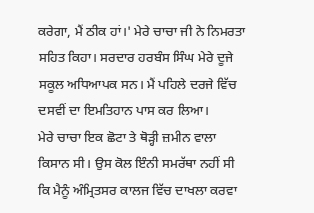ਕਰੇਗਾ, ਮੈਂ ਠੀਕ ਹਾਂ।' ਮੇਰੇ ਚਾਚਾ ਜੀ ਨੇ ਨਿਮਰਤਾ ਸਹਿਤ ਕਿਹਾ। ਸਰਦਾਰ ਹਰਬੰਸ ਸਿੰਘ ਮੇਰੇ ਦੂਜੇ ਸਕੂਲ ਅਧਿਆਪਕ ਸਨ। ਮੈਂ ਪਹਿਲੇ ਦਰਜੇ ਵਿੱਚ ਦਸਵੀਂ ਦਾ ਇਮਤਿਹਾਨ ਪਾਸ ਕਰ ਲਿਆ।
ਮੇਰੇ ਚਾਚਾ ਇਕ ਛੋਟਾ ਤੇ ਥੋੜ੍ਹੀ ਜ਼ਮੀਨ ਵਾਲਾ ਕਿਸਾਨ ਸੀ। ਉਸ ਕੋਲ ਇੰਨੀ ਸਮਰੱਥਾ ਨਹੀਂ ਸੀ ਕਿ ਮੈਨੂੰ ਅੰਮ੍ਰਿਤਸਰ ਕਾਲਜ ਵਿੱਚ ਦਾਖਲਾ ਕਰਵਾ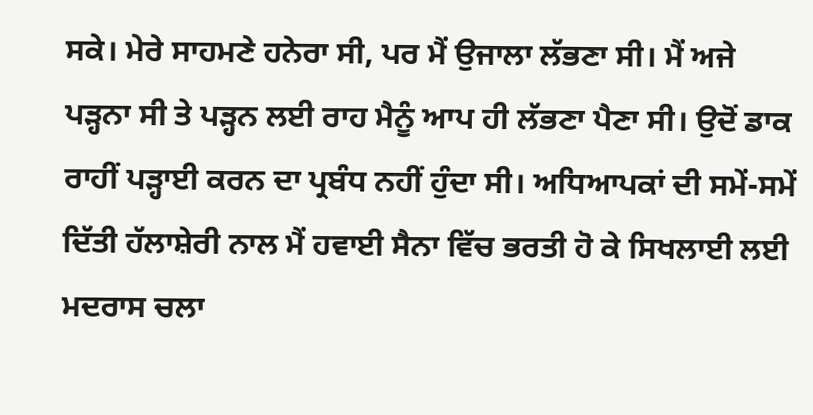ਸਕੇ। ਮੇਰੇ ਸਾਹਮਣੇ ਹਨੇਰਾ ਸੀ, ਪਰ ਮੈਂ ਉਜਾਲਾ ਲੱਭਣਾ ਸੀ। ਮੈਂ ਅਜੇ ਪੜ੍ਹਨਾ ਸੀ ਤੇ ਪੜ੍ਹਨ ਲਈ ਰਾਹ ਮੈਨੂੰ ਆਪ ਹੀ ਲੱਭਣਾ ਪੈਣਾ ਸੀ। ਉਦੋਂ ਡਾਕ ਰਾਹੀਂ ਪੜ੍ਹਾਈ ਕਰਨ ਦਾ ਪ੍ਰਬੰਧ ਨਹੀਂ ਹੁੰਦਾ ਸੀ। ਅਧਿਆਪਕਾਂ ਦੀ ਸਮੇਂ-ਸਮੇਂ ਦਿੱਤੀ ਹੱਲਾਸ਼ੇਰੀ ਨਾਲ ਮੈਂ ਹਵਾਈ ਸੈਨਾ ਵਿੱਚ ਭਰਤੀ ਹੋ ਕੇ ਸਿਖਲਾਈ ਲਈ ਮਦਰਾਸ ਚਲਾ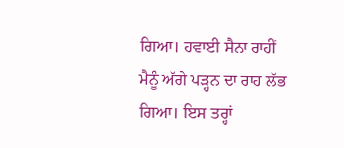ਗਿਆ। ਹਵਾਈ ਸੈਨਾ ਰਾਹੀਂ ਮੈਨੂੰ ਅੱਗੇ ਪੜ੍ਹਨ ਦਾ ਰਾਹ ਲੱਭ ਗਿਆ। ਇਸ ਤਰ੍ਹਾਂ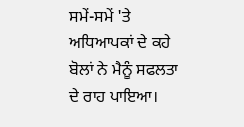ਸਮੇਂ-ਸਮੇਂ 'ਤੇ ਅਧਿਆਪਕਾਂ ਦੇ ਕਹੇ ਬੋਲਾਂ ਨੇ ਮੈਨੂੰ ਸਫਲਤਾ ਦੇ ਰਾਹ ਪਾਇਆ।